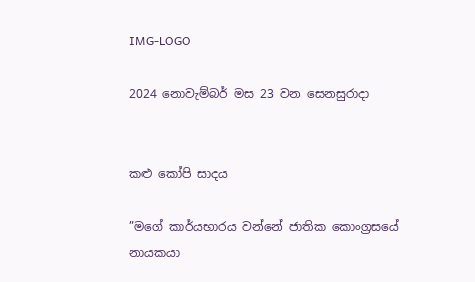IMG-LOGO

2024 නොවැම්බර් මස 23 වන සෙනසුරාදා


කළු කෝපි සාදය

”මගේ කාර්යභාරය වන්නේ ජාතික කොංග්‍රසයේ නායකයා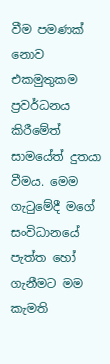වීම පමණක් නොව එකමුතුකම ප්‍රවර්ධනය කිරීමේත් සාමයේත් දුතයා වීමය. මෙම ගැටුමේදී මගේ සංවිධානයේ පැත්ත හෝ ගැනීමට මම කැමති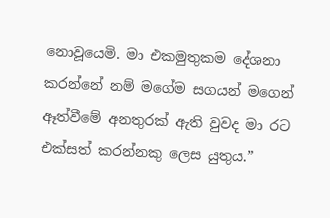නොවූයෙමි. මා එකමුතුකම දේශනා කරන්නේ නම් මගේම සගයන් මගෙන් ඈත්වීමේ අනතුරක් ඇති වුවද මා රට එක්සත් කරන්නකු ලෙස යුතුය.”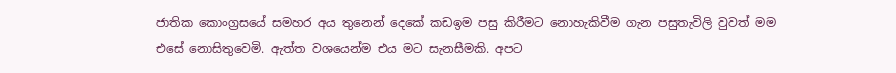ජාතික කොංග්‍රසයේ සමහර අය තුනෙන් දෙකේ කඩඉම පසු කිරීමට නොහැකිවීම ගැන පසුතැවිලි වුවත් මම එසේ නොසිතුවෙමි. ඇත්ත වශයෙන්ම එය මට සැනසීමකි. අපට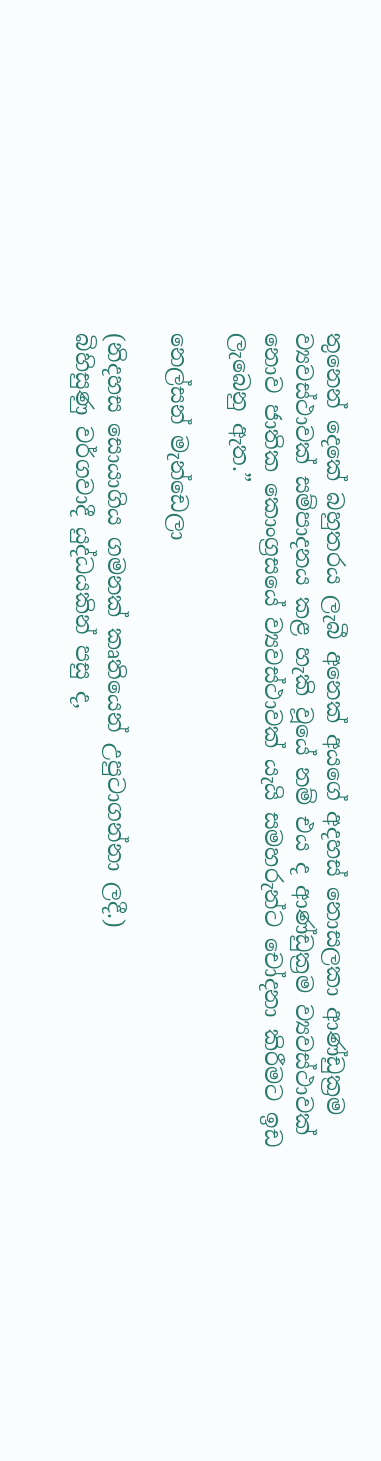තුනෙන් දෙකේ බහුතරය ලැබී අනෙක් අයගේ අදහස් නොසලකා ආණ්ඩුක්‍රම ව්‍යවස්ථාවක් සම්පාදනය කළ හැකි වූයේ නම් එය ද ආණ්ඩුක්‍රම ව්‍යවස්ථාවක් නොව ජාතික කොංග්‍රසයේ ව්‍යවස්ථාවක් යැයි සමහරුන්ට චෝදනා කිරීමට ඉඩ ලැබෙනු ඇත.”

නෙල්සන් මැන්ඩෙලා

(නිදහස සොයාගිය ගමනක් කෘතියෙන් උපුටාගන්නා ලදී.)
බිහිසුණු වර්ගවාදී යුද්ධයකින් පසු ද,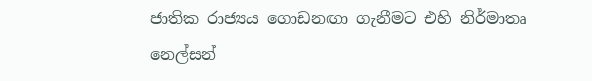ජාතික රාජ්‍යය ගොඩනඟා ගැනීමට එහි නිර්මාතෘ නෙල්සන්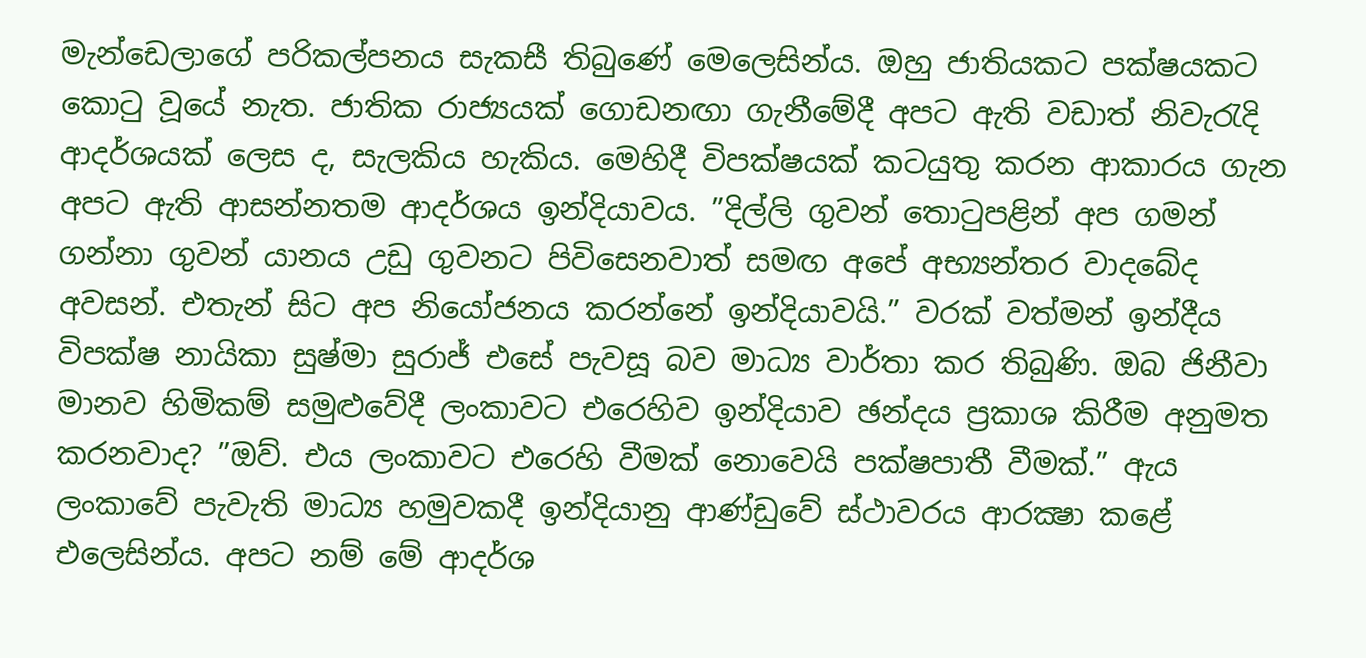මැන්ඩෙලාගේ පරිකල්පනය සැකසී තිබුණේ මෙලෙසින්ය. ඔහු ජාතියකට පක්ෂයකට කොටු වූයේ නැත. ජාතික රාජ්‍යයක් ගොඩනඟා ගැනීමේදී අපට ඇති වඩාත් නිවැරැදි ආදර්ශයක් ලෙස ද, සැලකිය හැකිය. මෙහිදී විපක්ෂයක් කටයුතු කරන ආකාරය ගැන අපට ඇති ආසන්නතම ආදර්ශය ඉන්දියාවය. ”දිල්ලි ගුවන් තොටුපළින් අප ගමන් ගන්නා ගුවන් යානය උඩු ගුවනට පිවිසෙනවාත් සමඟ අපේ අභ්‍යන්තර වාදබේද අවසන්. එතැන් සිට අප නියෝජනය කරන්නේ ඉන්දියාවයි.” වරක් වත්මන් ඉන්දීය විපක්ෂ නායිකා සුෂ්මා සුරාජ් එසේ පැවසූ බව මාධ්‍ය වාර්තා කර තිබුණි. ඔබ ජිනීවා මානව හිමිකම් සමුළුවේදී ලංකාවට එරෙහිව ඉන්දියාව ඡන්දය ප්‍රකාශ කිරීම අනුමත කරනවාද? ”ඔව්. එය ලංකාවට එරෙහි වීමක් නොවෙයි පක්ෂපාතී වීමක්.” ඇය ලංකාවේ පැවැති මාධ්‍ය හමුවකදී ඉන්දියානු ආණ්ඩුවේ ස්ථාවරය ආරක්‍ෂා කළේ එලෙසින්ය. අපට නම් මේ ආදර්ශ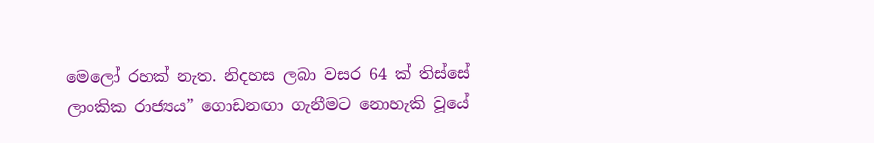මෙලෝ රහක් නැත. නිදහස ලබා වසර 64 ක් තිස්සේ ලාංකික රාජ්‍යය” ගොඩනඟා ගැනීමට නොහැකි වූයේ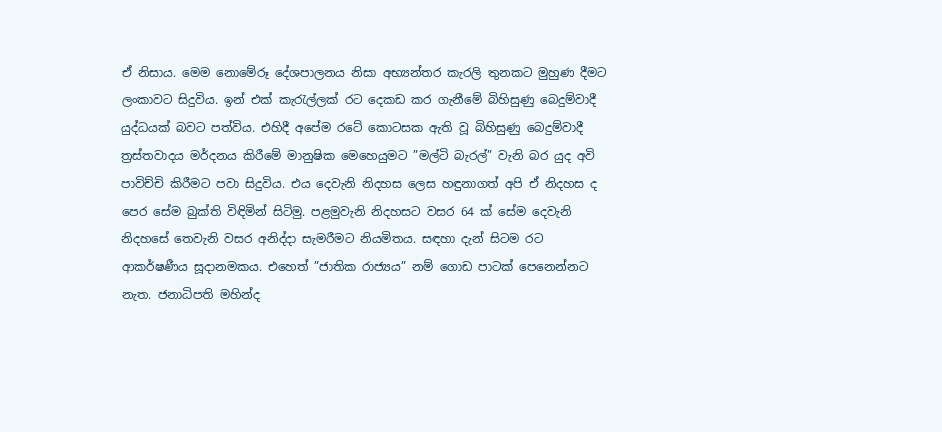ඒ නිසාය. මෙම නොමේරූ දේශපාලනය නිසා අභ්‍යන්තර කැරලි තුනකට මුහුණ දීමට ලංකාවට සිදුවිය. ඉන් එක් කැරැල්ලක් රට දෙකඩ කර ගැනීමේ බිහිසුණු බෙදුම්වාදී යුද්ධයක් බවට පත්විය. එහිදී අපේම රටේ කොටසක ඇති වූ බිහිසුණු බෙදුම්වාදී ත්‍රස්තවාදය මර්දනය කිරීමේ මානුෂික මෙහෙයුමට ”මල්ටි බැරල්” වැනි බර යුද අවි පාවිච්චි කිරීමට පවා සිදුවිය. එය දෙවැනි නිදහස ලෙස හඳුනාගත් අපි ඒ නිදහස ද පෙර සේම බුක්ති විඳිමින් සිටිමු. පළමුවැනි නිදහසට වසර 64 ක් සේම දෙවැනි නිදහසේ තෙවැනි වසර අනිද්දා සැමරීමට නියමිතය. සඳහා දැන් සිටම රට ආකර්ෂණීය සූදානමකය. එහෙත් ”ජාතික රාජ්‍යය” නම් ගොඩ පාටක් පෙනෙන්නට නැත. ජනාධිපති මහින්ද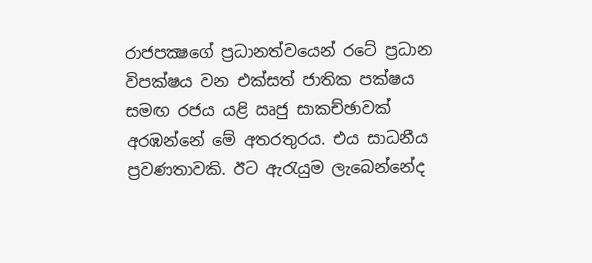රාජපක්‍ෂගේ ප්‍රධානත්වයෙන් රටේ ප්‍රධාන විපක්ෂය වන එක්සත් ජාතික පක්ෂය සමඟ රජය යළි ඍජු සාකච්ඡාවක් අරඹන්නේ මේ අතරතුරය. එය සාධනීය ප්‍රවණතාවකි. ඊට ඇරැයුම ලැබෙන්නේද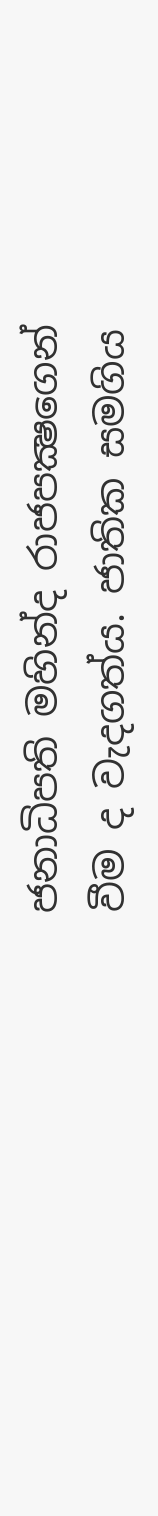ජනාධිපති මහින්ද රාජපක්‍ෂගෙන් වීම ද වැදගත්ය. ජාතික සමගිය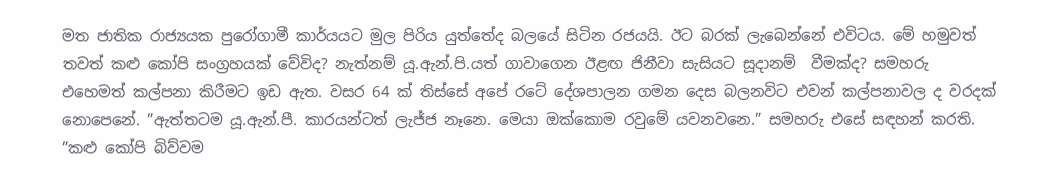මත ජාතික රාජ්‍යයක පුරෝගාමී කාර්යයට මුල පිරිය යුත්තේද බලයේ සිටින රජයයි. ඊට බරක් ලැබෙන්නේ එවිටය. මේ හමුවත් තවත් කළු කෝපි සංග්‍රහයක් වේවිද? නැත්නම් යූ.ඇන්.පි.යත් ගාවාගෙන ඊළඟ ජිනීවා සැසියට සූදානම්  වීමක්ද? සමහරු එහෙමත් කල්පනා කිරීමට ඉඩ ඇත. වසර 64 ක් තිස්සේ අපේ රටේ දේශපාලන ගමන දෙස බලනවිට එවන් කල්පනාවල ද වරදක් නොපෙනේ. ”ඇත්තටම යූ.ඇන්.පී. කාරයන්ටත් ලැජ්ජ නෑනෙ. මෙයා ඔක්කොම රවුමේ යවනවනෙ.” සමහරු එසේ සඳහන් කරති. ”කළු කෝපි බිව්වම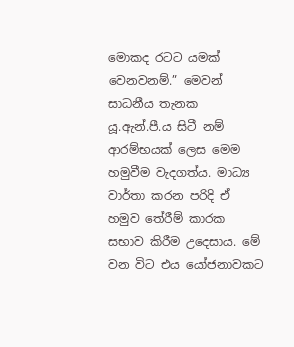මොකද රටට යමක් වෙනවනම්.” මෙවන් සාධනීය තැනක යූ.ඇන්.පී.ය සිටී නම් ආරම්භයක් ලෙස මෙම හමුවීම වැදගත්ය. මාධ්‍ය වාර්තා කරන පරිදි ඒ හමුව තේරීම් කාරක සභාව කිරීම උදෙසාය. මේ වන විට එය යෝජනාවකට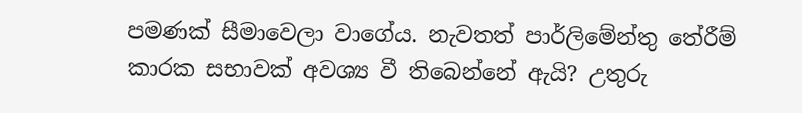පමණක් සීමාවෙලා වාගේය. නැවතත් පාර්ලිමේන්තු තේරීම් කාරක සභාවක් අවශ්‍ය වී තිබෙන්නේ ඇයි? උතුරු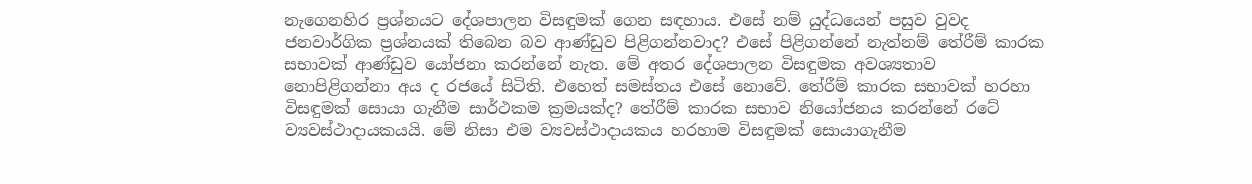නැගෙනහිර ප්‍රශ්නයට දේශපාලන විසඳුමක් ගෙන සඳහාය. එසේ නම් යුද්ධයෙන් පසුව වුවද ජනවාර්ගික ප්‍රශ්නයක් තිබෙන බව ආණ්ඩුව පිළිගන්නවාද? එසේ පිළිගන්නේ නැත්නම් තේරීම් කාරක සභාවක් ආණ්ඩුව යෝජනා කරන්නේ නැත. මේ අතර දේශපාලන විසඳුමක අවශ්‍යතාව නොපිළිගන්නා අය ද රජයේ සිටිති. එහෙත් සමස්තය එසේ නොවේ. තේරීම් කාරක සභාවක් හරහා විසඳුමක් සොයා ගැනීම සාර්ථකම ක්‍රමයක්ද? තේරීම් කාරක සභාව නියෝජනය කරන්නේ රටේ ව්‍යවස්ථාදායකයයි. මේ නිසා එම ව්‍යවස්ථාදායකය හරහාම විසඳුමක් සොයාගැනීම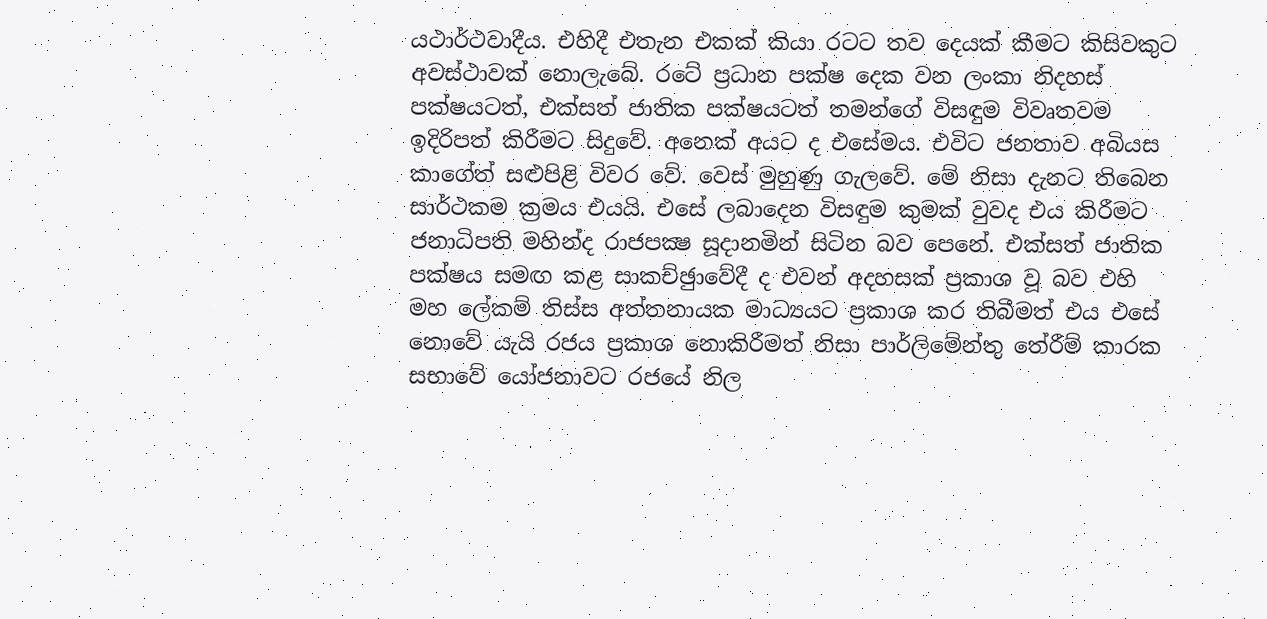යථාර්ථවාදීය. එහිදී එතැන එකක් කියා රටට තව දෙයක් කීමට කිසිවකුට අවස්ථාවක් නොලැබේ. රටේ ප්‍රධාන පක්ෂ දෙක වන ලංකා නිදහස් පක්ෂයටත්, එක්සත් ජාතික පක්ෂයටත් තමන්ගේ විසඳුම විවෘතවම ඉදිරිපත් කිරීමට සිදුවේ. අනෙක් අයට ද එසේමය. එවිට ජනතාව අබියස කාගේත් සළුපිළි විවර වේ. වෙස් මුහුණු ගැලවේ. මේ නිසා දැනට තිබෙන සාර්ථකම ක්‍රමය එයයි. එසේ ලබාදෙන විසඳුම කුමක් වුවද එය කිරීමට ජනාධිපති මහින්ද රාජපක්‍ෂ සූදානමින් සිටින බව පෙනේ. එක්සත් ජාතික පක්ෂය සමඟ කළ සාකච්ඡුාවේදී ද එවන් අදහසක් ප්‍රකාශ වූ බව එහි මහ ලේකම් තිස්ස අත්තනායක මාධ්‍යයට ප්‍රකාශ කර තිබීමත් එය එසේ නොවේ යැයි රජය ප්‍රකාශ නොකිරීමත් නිසා පාර්ලිමේන්තු තේරීම් කාරක සභාවේ යෝජනාවට රජයේ නිල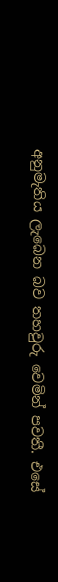අනුමැතිය ලැබෙන බව තහවුරු වෙමින් පවතී. එසේ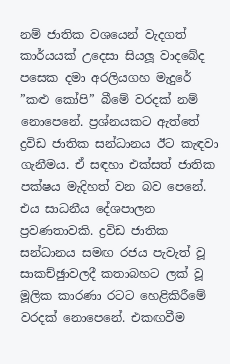නම් ජාතික වශයෙන් වැදගත් කාර්යයක් උදෙසා සියලූ වාදබේද පසෙක දමා අරලියගහ මැදුරේ ”කළු කෝපි” බීමේ වරදක් නම් නොපෙනේ. ප්‍රශ්නයකට ඇත්තේ ද්‍රවිඩ ජාතික සන්ධානය ඊට කැඳවා ගැනීමය. ඒ සඳහා එක්සත් ජාතික පක්ෂය මැදිහත් වන බව පෙනේ. එය සාධනීය දේශපාලන ප්‍රවණතාවකි. ද්‍රවිඩ ජාතික සන්ධානය සමඟ රජය පැවැත් වූ සාකච්ඡුාවලදී කතාබහට ලක් වූ මූලික කාරණා රටට හෙළිකිරීමේ වරදක් නොපෙනේ. එකඟවීම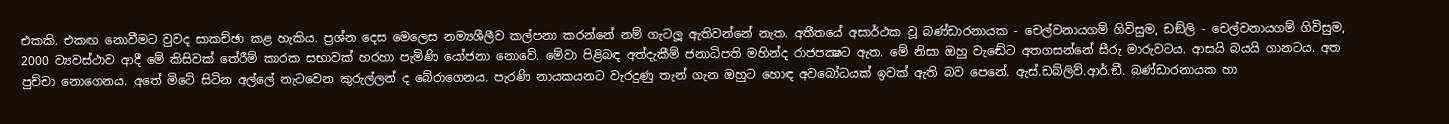එකකි. එකඟ නොවීමට වුවද සාකච්ඡා කළ හැකිය. ප්‍රශ්න දෙස මෙලෙස නම්‍යශීලීව කල්පනා කරන්නේ නම් ගැටලූ ඇතිවන්නේ නැත. අතීතයේ අසාර්ථක වූ බණ්ඩාරනායක - චෙල්වනායගම් ගිවිසුම, ඩඞ්ලි - චෙල්වනායගම් ගිවිසුම, 2000 ව්‍යවස්ථාව ආදී මේ කිසිවක් තේරීම් කාරක සභාවක් හරහා පැමිණි යෝජනා නොවේ. මේවා පිළිබඳ අත්දැකීම් ජනාධිපති මහින්ද රාජපක්‍ෂට ඇත. මේ නිසා ඔහු වැඬේට අතගසන්නේ සීරු මාරුවටය. ආසයි බයයි ගානටය. අත පුච්චා නොගෙනය. අතේ මිටේ සිටින අල්ලේ නැටවෙන කුරුල්ලන් ද බේරාගෙනය. පැරණි නායකයනට වැරදුණු තැන් ගැන ඔහුට හොඳ අවබෝධයක් ඉවක් ඇති බව පෙනේ. ඇස්.ඩබ්ලිව්.ආර්.ඞී. බණ්ඩාරනායක හා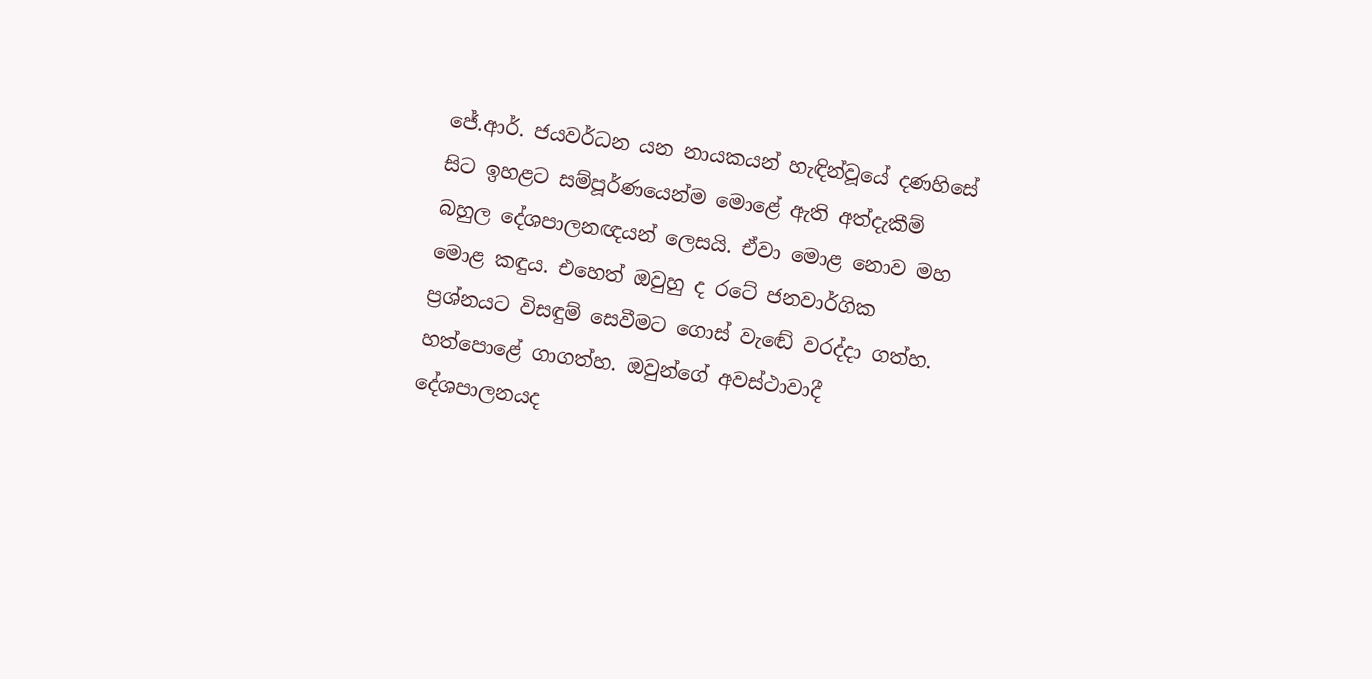ජේ.ආර්. ජයවර්ධන යන නායකයන් හැඳින්වූයේ දණහිසේ සිට ඉහළට සම්පූර්ණයෙන්ම මොළේ ඇති අත්දැකීම් බහුල දේශපාලනඥයන් ලෙසයි. ඒවා මොළ නොව මහ මොළ කඳුය. එහෙත් ඔවුහු ද රටේ ජනවාර්ගික ප්‍රශ්නයට විසඳුම් සෙවීමට ගොස් වැඬේ වරද්දා ගත්හ. හත්පොළේ ගාගත්හ. ඔවුන්ගේ අවස්ථාවාදී දේශපාලනයද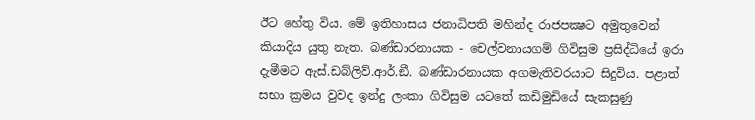ඊට හේතු විය. මේ ඉතිහාසය ජනාධිපති මහින්ද රාජපක්‍ෂට අමුතුවෙන් කියාදිය යුතු නැත. බණ්ඩාරනායක - චෙල්වනායගම් ගිවිසුම ප්‍රසිද්ධියේ ඉරා දැමීමට ඇස්.ඩබ්ලිව්.ආර්.ඞී. බණ්ඩාරනායක අගමැතිවරයාට සිදුවිය. පළාත් සභා ක්‍රමය වුවද ඉන්දු ලංකා ගිවිසුම යටතේ කඩිමුඩියේ සැකසුණු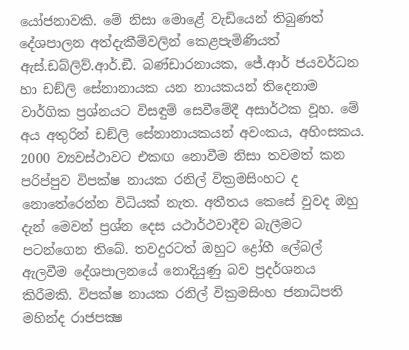යෝජනාවකි. මේ නිසා මොළේ වැඩියෙන් තිබුණත් දේශපාලන අත්දැකීම්වලින් කෙළපැමිණියත් ඇස්.ඩබ්ලිව්.ආර්.ඞී. බණ්ඩාරනායක, ජේ.ආර් ජයවර්ධන හා ඩඞ්ලි සේනානායක යන නායකයන් තිදෙනාම වාර්ගික ප්‍රශ්නයට විසඳුම් සෙවීමේදී අසාර්ථක වූහ. මේ අය අතුරින් ඩඞ්ලි සේනානායකයන් අවංකය, අහිංසකය. 2000 ව්‍යවස්ථාවට එකඟ නොවීම නිසා තවමත් කන පරිප්පුව විපක්ෂ නායක රනිල් වික්‍රමසිංහට ද නොතේරෙන්න විධියක් නැත. අතීතය කෙසේ වුවද ඔහු දැන් මෙවන් ප්‍රශ්න දෙස යථාර්ථවාදීව බැලීමට පටන්ගෙන තිබේ. තවදුරටත් ඔහුට ද්‍රෝහී ලේබල් ඇලවීම දේශපාලනයේ නොදියුණු බව ප්‍රදර්ශනය කිරීමකි. විපක්ෂ නායක රනිල් වික්‍රමසිංහ ජනාධිපති මහින්ද රාජපක්‍ෂ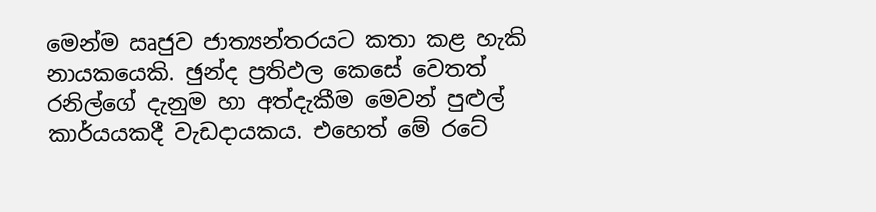මෙන්ම ඍජුව ජාත්‍යන්තරයට කතා කළ හැකි නායකයෙකි. ඡුන්ද ප්‍රතිඵල කෙසේ වෙතත් රනිල්ගේ දැනුම හා අත්දැකීම මෙවන් පුළුල් කාර්යයකදී වැඩදායකය. එහෙත් මේ රටේ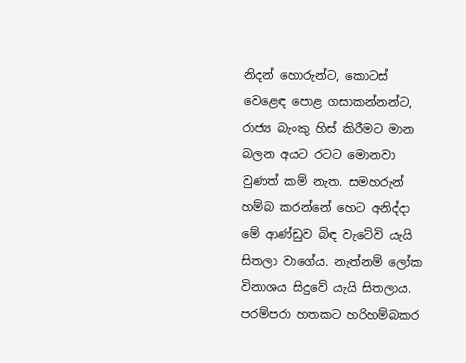නිදන් හොරුන්ට, කොටස් වෙළෙඳ පොළ ගසාකන්නන්ට, රාජ්‍ය බැංකු හිස් කිරීමට මාන බලන අයට රටට මොනවා වුණත් කම් නැත. සමහරුන් හම්බ කරන්නේ හෙට අනිද්දා මේ ආණ්ඩුව බිඳ වැටේවි යැයි සිතලා වාගේය. නැත්නම් ලෝක විනාශය සිදුවේ යැයි සිතලාය. පරම්පරා හතකට හරිහම්බකර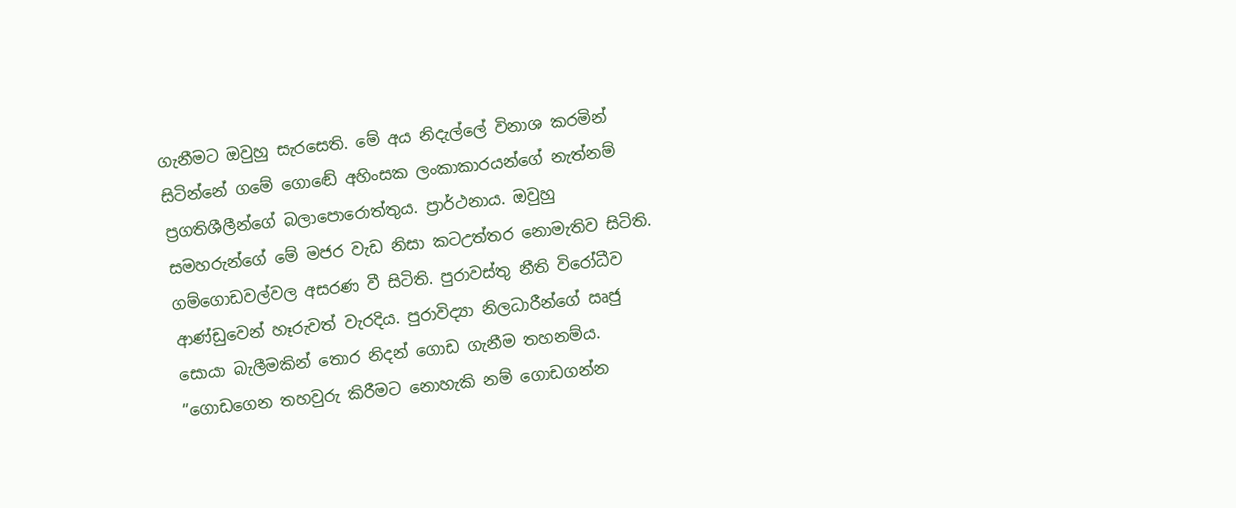ගැනීමට ඔවුහු සැරසෙති. මේ අය නිදැල්ලේ විනාශ කරමින් සිටින්නේ ගමේ ගොඬේ අහිංසක ලංකාකාරයන්ගේ නැත්නම් ප්‍රගතිශීලීන්ගේ බලාපොරොත්තුය. ප්‍රාර්ථනාය. ඔවුහු සමහරුන්ගේ මේ මජර වැඩ නිසා කටඋත්තර නොමැතිව සිටිති. ගම්ගොඩවල්වල අසරණ වී සිටිති. පුරාවස්තු නීති විරෝධීව ආණ්ඩුවෙන් හෑරුවත් වැරදිය. පුරාවිද්‍යා නිලධාරීන්ගේ ඍජු සොයා බැලීමකින් තොර නිදන් ගොඩ ගැනීම තහනම්ය. ”ගොඩගෙන තහවුරු කිරීමට නොහැකි නම් ගොඩගන්න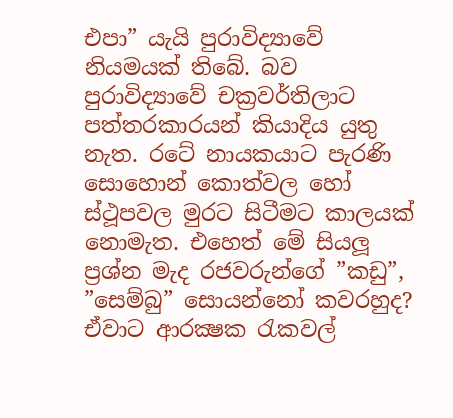එපා” යැයි පුරාවිද්‍යාවේ නියමයක් තිබේ. බව පුරාවිද්‍යාවේ චක්‍රවර්තිලාට පත්තරකාරයන් කියාදිය යුතු නැත. රටේ නායකයාට පැරණි සොහොන් කොත්වල හෝ ස්ථූපවල මුරට සිටීමට කාලයක් නොමැත. එහෙත් මේ සියලූ ප්‍රශ්න මැද රජවරුන්ගේ ”කඩු”, ”සෙම්බු” සොයන්නෝ කවරහුද? ඒවාට ආරක්‍ෂක රැකවල්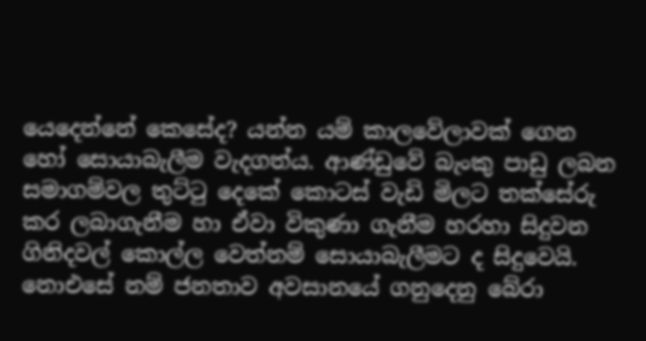යෙදෙන්නේ කෙසේද? යන්න යම් කාලවේලාවක් ගෙන හෝ සොයාබැලීම වැදගත්ය. ආණ්ඩුවේ බැංකු පාඩු ලබන සමාගම්වල තුට්ටු දෙකේ කොටස් වැඩි මිලට තක්සේරු කර ලබාගැනීම හා ඒවා විකුණා ගැනීම හරහා සිදුවන ගිනිදවල් කොල්ල වෙත්නම් සොයාබැලීමට ද සිදුවෙයි. නොඑසේ නම් ජනතාව අවසානයේ ගනුදෙනු බේරා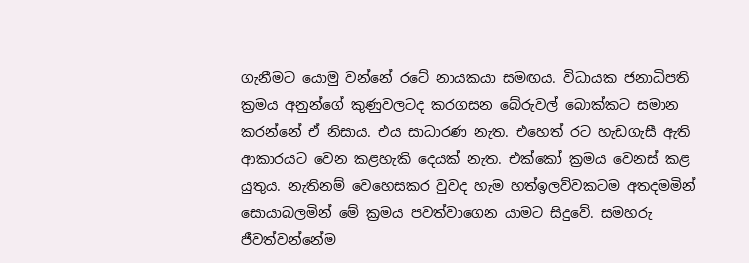ගැනීමට යොමු වන්නේ රටේ නායකයා සමඟය. විධායක ජනාධිපති ක්‍රමය අනුන්ගේ කුණුවලටද කරගසන බේරුවල් බොක්කට සමාන කරන්නේ ඒ නිසාය. එය සාධාරණ නැත. එහෙත් රට හැඩගැසී ඇති ආකාරයට වෙන කළහැකි දෙයක් නැත. එක්කෝ ක්‍රමය වෙනස් කළ යුතුය. නැතිනම් වෙහෙසකර වුවද හැම හත්ඉලව්වකටම අතදමමින් සොයාබලමින් මේ ක්‍රමය පවත්වාගෙන යාමට සිදුවේ. සමහරු ජීවත්වන්නේම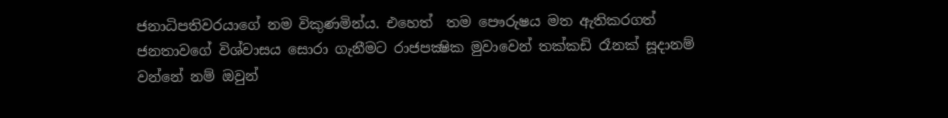ජනාධිපතිවරයාගේ නම විකුණමින්ය. එහෙත්  තම පෞරුෂය මත ඇතිකරගත් ජනතාවගේ විශ්වාසය සොරා ගැනීමට රාජපක්‍ෂික මුවාවෙන් තක්කඩි රෑනක් සූදානම් වන්නේ නම් ඔවුන්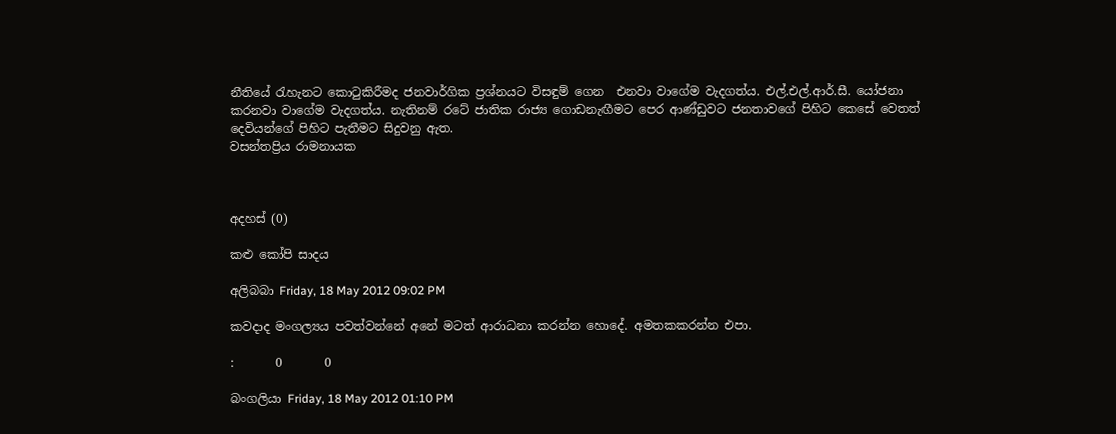නීතියේ රැහැනට කොටුකිරීමද ජනවාර්ගික ප්‍රශ්නයට විසඳුම් ගෙන  එනවා වාගේම වැදගත්ය. එල්.එල්.ආර්.සී. යෝජනා කරනවා වාගේම වැදගත්ය. නැතිනම් රටේ ජාතික රාජ්‍ය ගොඩනැඟීමට පෙර ආණ්ඩුවට ජනතාවගේ පිහිට කෙසේ වෙතත් දෙවියන්ගේ පිහිට පැතීමට සිදුවනු ඇත.
වසන්තප්‍රිය රාමනායක



අදහස් (0)

කළු කෝපි සාදය

අලිබබා Friday, 18 May 2012 09:02 PM

කවදාද මංගල්‍යය පවත්වන්නේ අනේ මටත් ආරාධනා කරන්න හොදේ. අමතකකරන්න එපා.

:       0       0

බංගලියා Friday, 18 May 2012 01:10 PM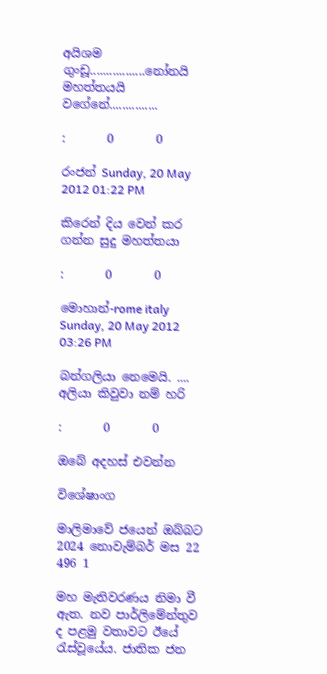අයිශම ගුංඩූ.................නෝනයි මහත්තයයි වගේනේ...............

:       0       0

රංජන් Sunday, 20 May 2012 01:22 PM

කිරෙන් දිය වෙන් කර ගන්න සුදු මහත්තයා

:       0       0

මොහාන්-rome italy Sunday, 20 May 2012 03:26 PM

බන්ගලියා නෙමෙයි. .... අලියා කිවුවා නම් හරි

:       0       0

ඔබේ අදහස් එවන්න

විශේෂාංග

මාලිමාවේ ජයෙන් ඔබ්බට
2024 නොවැම්බර් මස 22 496 1

මහ මැතිවරණය නිමා වී ඇත. නව පාර්ලිමේන්තුව ද පළමු වතාවට ඊයේ රැස්වූයේය. ජාතික ජන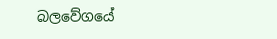බලවේගයේ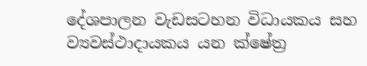දේශපාලන වැඩසටහන විධායකය සහ ව්‍යවස්ථාදායකය යන ක්ෂේත්‍ර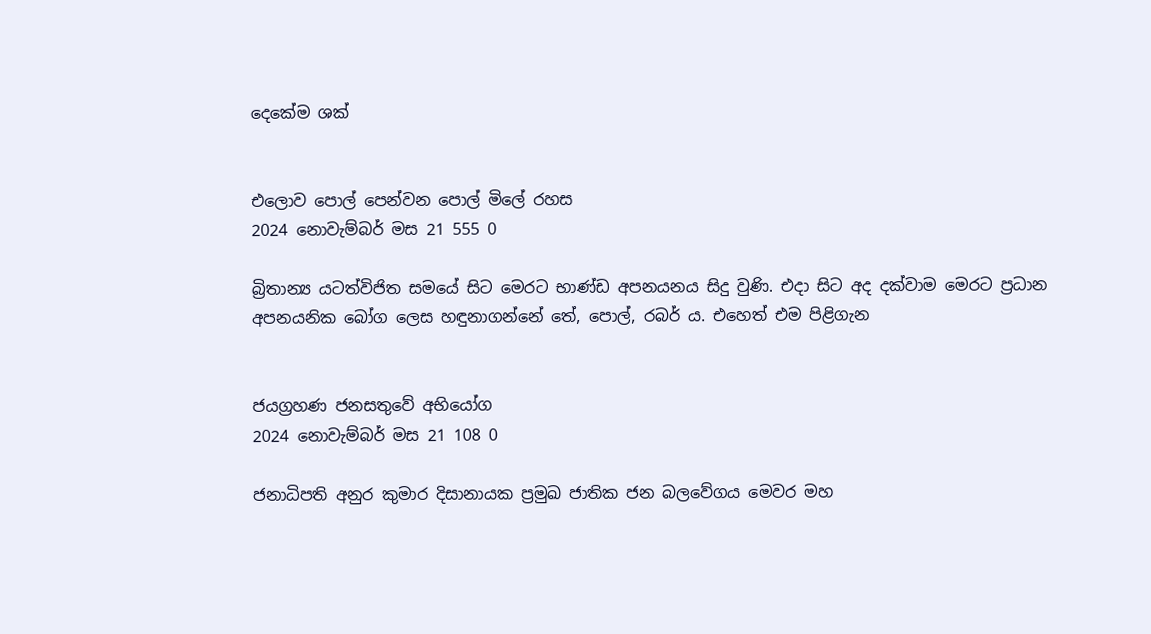දෙකේම ශක්


එලොව පොල් පෙන්වන පොල් මිලේ රහස
2024 නොවැම්බර් මස 21 555 0

බ්‍රිතාන්‍ය යටත්විජිත සමයේ සිට මෙරට භාණ්ඩ අපනයනය සිදු වුණි. එදා සිට අද දක්වාම මෙරට ප්‍රධාන අපනයනික බෝග ලෙස හඳුනාගන්නේ තේ, පොල්, රබර් ය. එහෙත් එම පිළිගැන


ජයග්‍රහණ ජනසතුවේ අභියෝග
2024 නොවැම්බර් මස 21 108 0

ජනාධිපති අනුර කුමාර දිසානායක ප්‍රමුඛ ජාතික ජන බලවේගය මෙවර මහ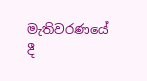මැතිවරණයේ දී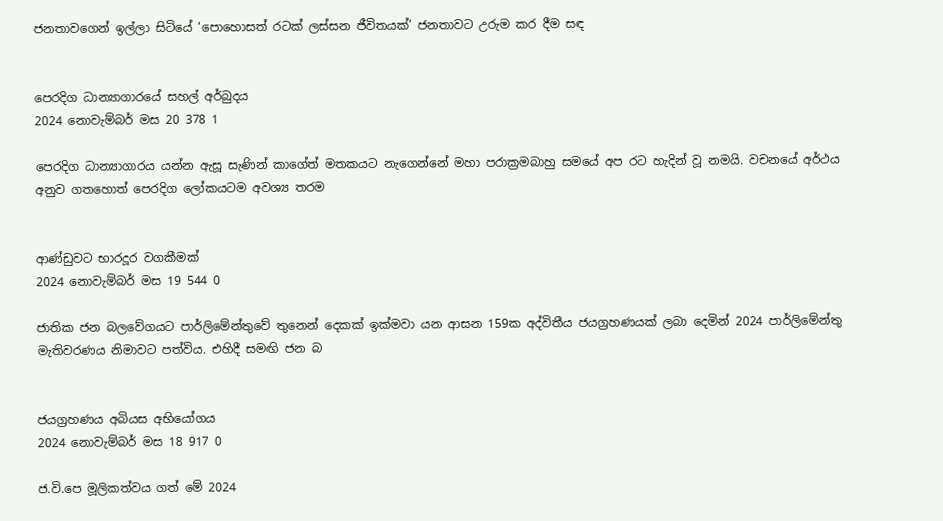ජනතාවගෙන් ඉල්ලා සිටියේ ‘පොහොසත් රටක් ලස්සන ජීවිතයක්’ ජනතාවට උරුම කර දීම සඳ


පෙරදිග ධාන්‍යාගාරයේ සහල් අර්බුදය
2024 නොවැම්බර් මස 20 378 1

පෙරදිග ධාන්‍යාගාරය යන්න ඇසූ සැණින් කාගේත් මතකයට නැගෙන්නේ මහා පරාක්‍රමබාහු සමයේ අප රට හැදින් වූ නමයි. වචනයේ අර්ථය අනුව ගතහොත් පෙරදිග ලෝකයටම අවශ්‍ය තරම


ආණ්ඩුවට භාරදූර වගකීමක්
2024 නොවැම්බර් මස 19 544 0

ජාතික ජන බලවේගයට පාර්ලිමේන්තුවේ තුනෙන් දෙකක් ඉක්මවා යන ආසන 159ක අද්විතීය ජයග්‍රහණයක් ලබා දෙමින් 2024 පාර්ලිමේන්තු මැතිවරණය නිමාවට පත්විය. එහිදී සමඟි ජන බ


ජයග්‍රහණය අබියස අභියෝගය
2024 නොවැම්බර් මස 18 917 0

ජ.වි.පෙ මූලිකත්වය ගත් මේ 2024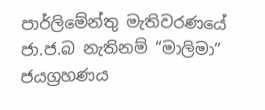පාර්ලිමේන්තු මැතිවරණයේ ජා.ජ.බ නැතිනම් “මාලිමා” ජයග්‍රහණය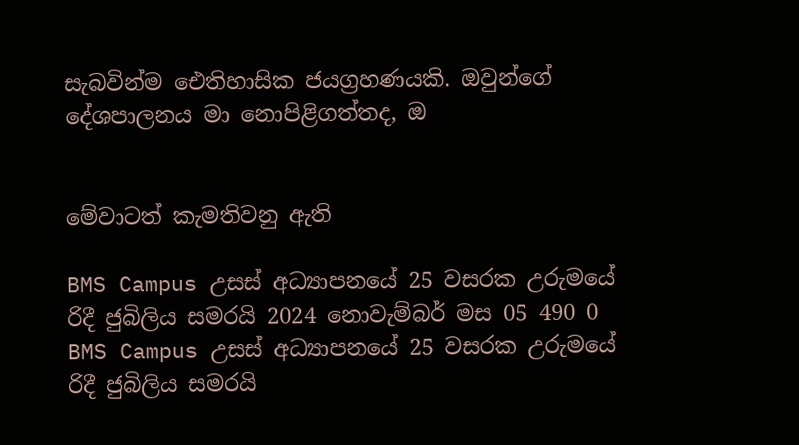සැබවින්ම ඓතිහාසික ජයග්‍රහණයකි. ඔවුන්ගේ දේශපාලනය මා නොපිළිගත්තද, ඔ


මේවාටත් කැමතිවනු ඇති

BMS Campus උසස් අධ්‍යාපනයේ 25 වසරක උරුමයේ රිදී ජුබිලිය සමරයි 2024 නොවැම්බර් මස 05 490 0
BMS Campus උසස් අධ්‍යාපනයේ 25 වසරක උරුමයේ රිදී ජුබිලිය සමරයි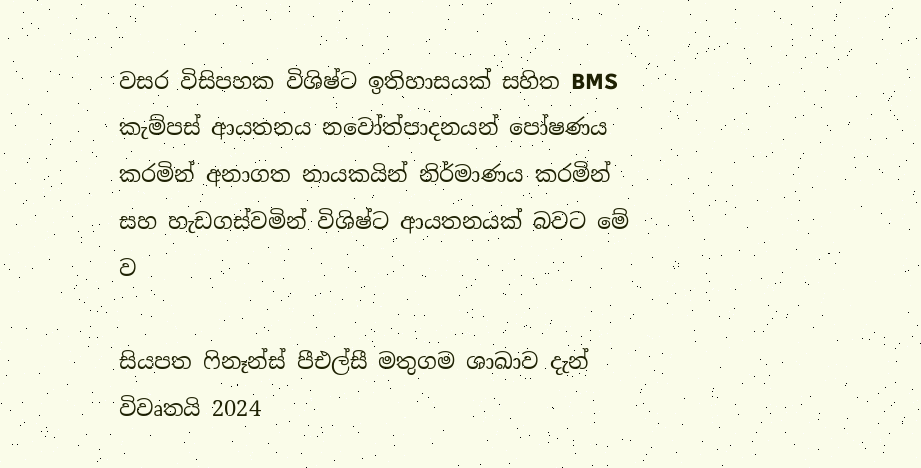වසර විසිපහක විශිෂ්ට ඉතිහාසයක් සහිත BMS කැම්පස් ආයතනය නවෝත්පාදනයන් පෝෂණය කරමින් අනාගත නායකයින් නිර්මාණය කරමින් සහ හැඩගස්වමින් විශිෂ්ට ආයතනයක් බවට මේ ව

සියපත ෆිනෑන්ස් පීඑල්සී මතුගම ශාඛාව දැන් විවෘතයි 2024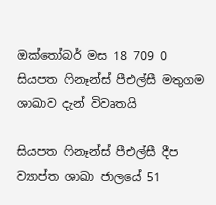ඔක්තෝබර් මස 18 709 0
සියපත ෆිනෑන්ස් පීඑල්සී මතුගම ශාඛාව දැන් විවෘතයි

සියපත ෆිනෑන්ස් පීඑල්සී දීප ව්‍යාප්ත ශාඛා ජාලයේ 51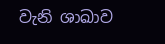වැනි ශාඛාව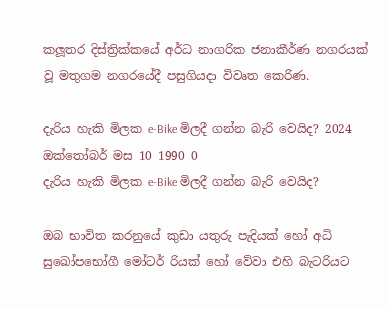කලූතර දිස්ත්‍රික්කයේ අර්ධ නාගරික ජනාකීර්ණ නගරයක් වූ මතුගම නගරයේදී පසුගියදා විවෘත කෙරිණ.

දැරිය හැකි මිලක e-Bike මිලදී ගන්න බැරි වෙයිද? 2024 ඔක්තෝබර් මස 10 1990 0
දැරිය හැකි මිලක e-Bike මිලදී ගන්න බැරි වෙයිද?

ඔබ භාවිත කරනුයේ කුඩා යතුරු පැදියක් හෝ අධි සුඛෝපභෝගී මෝටර් රියක් හෝ වේවා එහි බැටරියට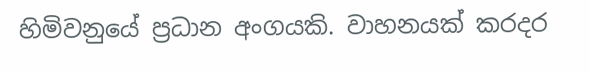හිමිවනුයේ ප්‍රධාන අංගයකි. වාහනයක් කරදර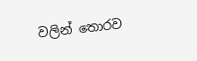වලින් තොරව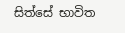සිත්සේ භාවිත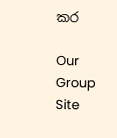කර

Our Group Site